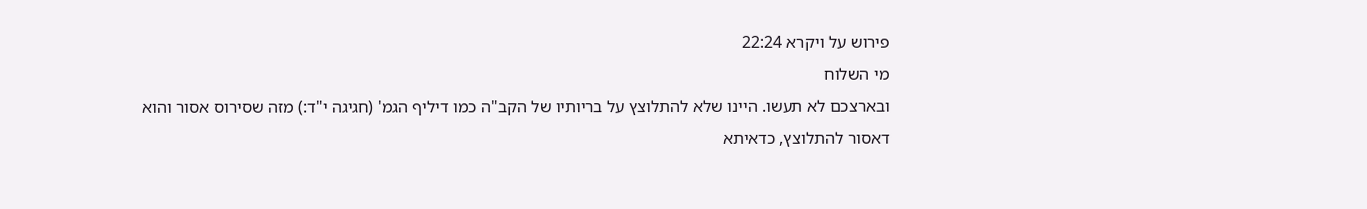פירוש על ויקרא 22:24
מי השלוח
ובארצכם לא תעשו. היינו שלא להתלוצץ על בריותיו של הקב"ה כמו דיליף הגמ' (חגיגה י"ד:) מזה שסירוס אסור והוא דאסור להתלוצץ, כדאיתא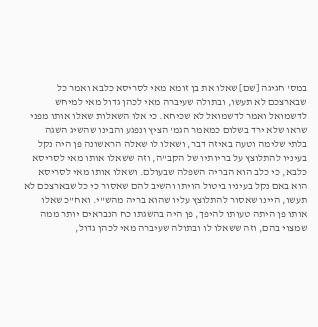במס' חגיגה [שם] שאלו את בן זומא מאי לסריסא כלבא ואמר כל שבארצכם לא תעשו, ובתולה שעיברה מאי לכהן גדול מאי למיחש לדשמואל ואמר לדשמואל לא שכיחא. כי אלו השאלות שאלו אותו מפני שראו שלא ירד בשלום כמאמר הגמ' הציץ ונפגע והבינו שהשיג השגה בלתי שלימה וטעה באיזה דבר, ושאלו לו שאלה הראשונה פן היה נקל בעיניו להתלוצץ על בריותיו של הקב"ה, וזה ששאלו אותו מאי לסריסא כלבא, כי כלב הוא הבריה השפלה שבעולם. ושאלו אותו מאי לסריסא הוא באם נקל בעיניו ביטול הויתו והשיב להם שאסור כי כל שבארצכם לא תעשו, היינו שאסור להתלוצץ עליו שהוא בריה מהש"י. ואח"כ שאלו אותו פן היתה טעותו להיפך, פן היה בהשגתו כח הנבראים יותר ממה שמצוי בהם, וזה ששאלו לו ובתולה שעיברה מאי לכהן גדול,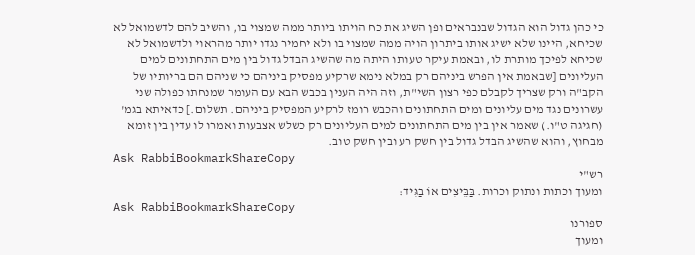כי כהן גדול הוא הגדול שבנבראים ופן השיג את כח הויתו ביותר ממה שמצוי בו, והשיב להם לדשמואל לא שכיחא, היינו שלא ישיג אותו ביתרון הויה ממה שמצוי בו ולא יחמיר נגדו יותר מהראוי ולדשמואל לא שכיחא לפיכך מותרת לו, ובאמת עיקר טעותו היתה מה שהשיג הבדל גדול בין מים התחתונים למים העליונים [שבאמת אין הפרש ביניהם רק במלא נימא שרקיע מפסיק ביניהם כי שניהם הם בריותיו של הקב"ה ורק שצריך לקבלם כפי רצון השי"ת, וזה היה הענין בכבש הבא עם העומר שמנחתו כפולה שני עשרונים נגד מים עליונים ומים התחתונים והכבש רומז לרקיע המפסיק ביניהם. תשלום.] כדאיתא בגמ' (חגיגה ט"ו.) שאמר אין בין מים התחתונים למים העליונים רק כשלש אצבעות ואמרו לו עדין בין זומא מבחוץ, והוא שהשיג הבדל גדול בין חשק רע ובין חשק טוב.
Ask RabbiBookmarkShareCopy
רש"י
ומעוך וכתות ונתוק וכרות. בַּבֵּיצִים אוֹ בַגִּיד:
Ask RabbiBookmarkShareCopy
ספורנו
ומעוך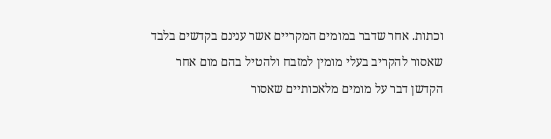וכתות. אחר שדבר במומים המקריים אשר ענינם בקדשים בלבד שאסור להקריב בעלי מומין למזבח ולהטיל בהם מום אחר הקדשן דבר על מומים מלאכותיים שאסור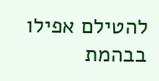להטילם אפילו בבהמת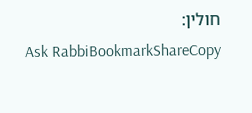חולין:
Ask RabbiBookmarkShareCopy